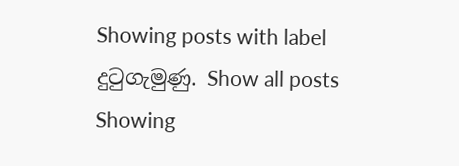Showing posts with label දුටුගැමුණු. Show all posts
Showing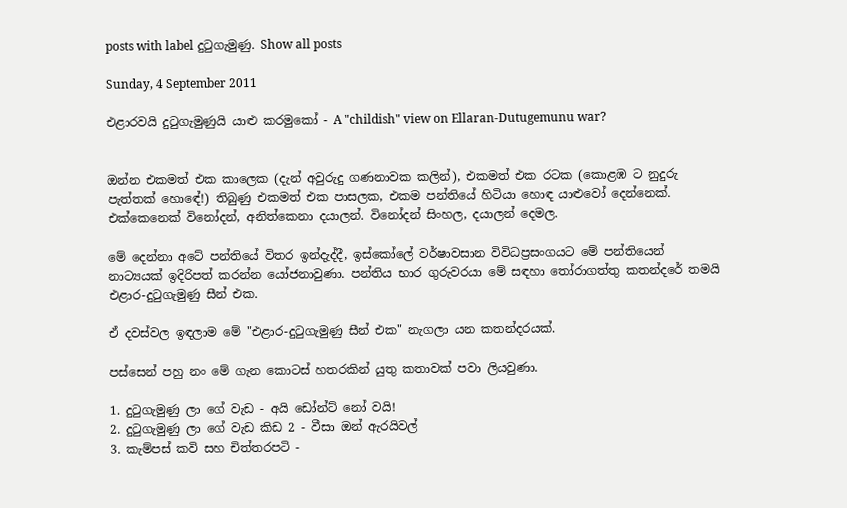posts with label දුටුගැමුණු. Show all posts

Sunday, 4 September 2011

එළාරවයි දුටුගැමුණුයි යාළු කරමුකෝ - A "childish" view on Ellaran-Dutugemunu war?


ඔන්න එකමත් එක කාලෙක (දැන් අවුරුදු ගණනාවක කලින්), එකමත් එක රටක (කොළඹ ට නුදුරු පැත්තක් හොඳේ!) තිබුණු එකමත් එක පාසලක, එකම පන්තියේ හිටියා හොඳ යාළුවෝ දෙන්නෙක්. එක්කෙනෙක් විනෝදන්, අනිත්කෙනා දයාලන්. විනෝදන් සිංහල, දයාලන් දෙමල.

මේ දෙන්නා අටේ පන්තියේ විතර ඉන්දැද්දී, ඉස්කෝලේ වර්ෂාවසාන විවිධප්‍රසංගයට මේ පන්තියෙන් නාට්‍යයක් ඉදිරිපත් කරන්න යෝජනාවුණා. පන්තිය භාර ගුරුවරයා මේ සඳහා තෝරාගත්තු කතන්දරේ තමයි එළාර-දුටුගැමුණු සීන් එක.

ඒ දවස්වල ඉඳලාම මේ "එළාර-දුටුගැමුණු සීන් එක" නැගලා යන කතන්දරයක්.

පස්සෙන් පහු නං මේ ගැන කොටස් හතරකින් යුතු කතාවක් පවා ලියවුණා.

1. දුටුගැමුණු ලා ගේ වැඩ - අයි ඩෝන්ට් නෝ වයි!
2. දුටුගැමුණු ලා ගේ වැඩ කිඩ 2 - වීසා ඔන් ඇරයිවල්
3. කැම්පස් කවි සහ චිත්තරපටි -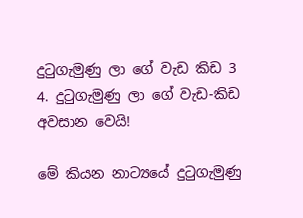දුටුගැමුණු ලා ගේ වැඩ කිඩ 3
4. දුටුගැමුණු ලා ගේ වැඩ-කිඩ අවසාන වෙයි!

මේ කියන නාට්‍යයේ දුටුගැමුණු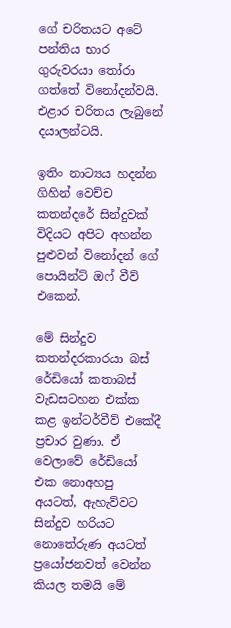ගේ චරිතයට අටේ පන්තිය භාර ගුරුවරයා තෝරා ගත්තේ විනෝදන්වයි. එළාර චරිතය ලැබුනේ දයාලන්ටයි.

ඉතිං නාට්‍යය හදන්න ගිහින් වෙච්ච කතන්දරේ සින්දුවක් විදියට අපිට අහන්න පුළුවන් විනෝදන් ගේ පොයින්ට් ඔෆ් වීව් එකෙන්.

මේ සින්දුව කතන්දරකාරයා බස් රේඩියෝ කතාබස් වැඩසටහන එක්ක කළ ඉන්ටර්වීව් එකේදී ප්‍රචාර වුණා. ඒ වෙලාවේ රේඩියෝ එක නොඅහපු අයටත්, ඇහැව්වට සින්දුව හරියට නොතේරුණ අයටත් ප්‍රයෝජනවත් වෙන්න කියල තමයි මේ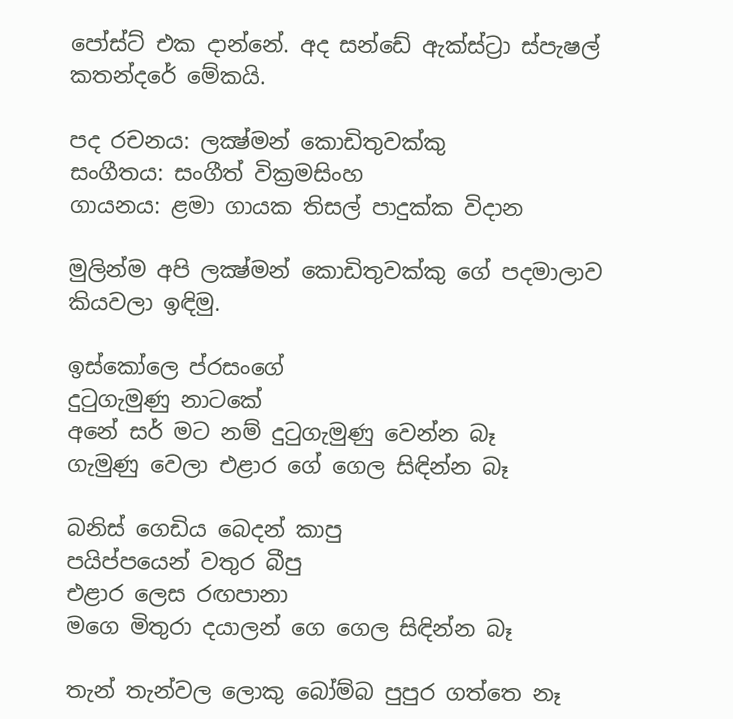පෝස්ට් එක දාන්නේ. අද සන්ඩේ ඇක්ස්ට්‍රා ස්පැෂල් කතන්දරේ මේකයි.

පද රචනය: ලක්‍ෂ්මන් කොඩිතුවක්කු
සංගීතය: සංගීත් වික්‍රමසිංහ
ගායනය: ළමා ගායක තිසල් පාදුක්ක විදාන

මුලින්ම අපි ලක්‍ෂ්මන් කොඩිතුවක්කු ගේ පදමාලාව කියවලා ඉඳිමු.

ඉස්කෝලෙ ප්රසංගේ
දුටුගැමුණු නාටකේ
අනේ සර් මට නම් දුටුගැමුණු වෙන්න බෑ
ගැමුණු වෙලා එළාර ගේ ගෙල සිඳින්න බෑ

බනිස් ගෙඩිය බෙදන් කාපු
පයිප්පයෙන් වතුර බීපු
එළාර ලෙස රඟපානා
මගෙ මිතුරා දයාලන් ගෙ ගෙල සිඳින්න බෑ

තැන් තැන්වල ලොකු බෝම්බ පුපුර ගත්තෙ නෑ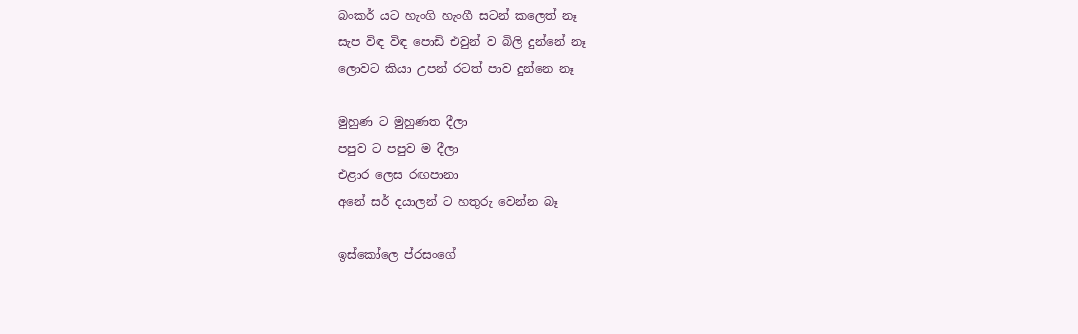බංකර් යට හැංගි හැංගී සටන් කලෙත් නෑ
සැප විඳ විඳ පොඩි එවුන් ව බිලි දුන්නේ නෑ
ලොවට කියා උපන් රටත් පාව දුන්නෙ නෑ

මුහුණ ට මුහුණත දීලා
පපුව ට පපුව ම දීලා
එළාර ලෙස රඟපානා
අනේ සර් දයාලන් ට හතුරු වෙන්න බෑ

ඉස්කෝලෙ ප්රසංගේ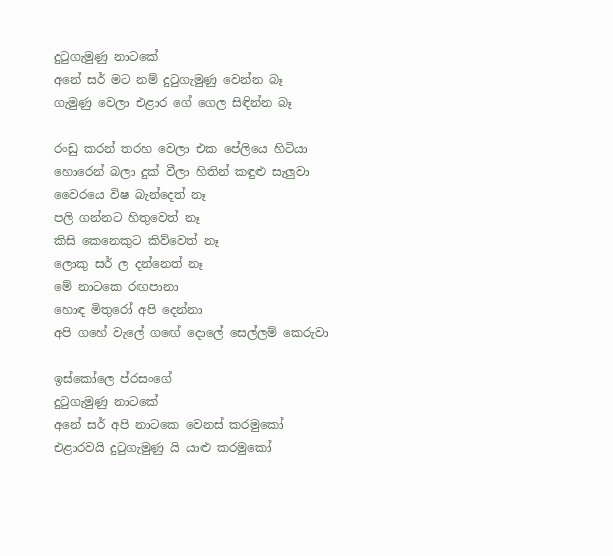දුටුගැමුණු නාටකේ
අනේ සර් මට නම් දුටුගැමුණු වෙන්න බෑ
ගැමුණු වෙලා එළාර ගේ ගෙල සිඳින්න බෑ

රංඩු කරන් තරහ වෙලා එක පේලියෙ හිටියා
හොරෙන් බලා දුක් වීලා හිතින් කඳුළු සැලුවා
වෛරයෙ විෂ බැන්දෙත් නෑ
පලි ගන්නට හිතුවෙත් නෑ
කිසි කෙනෙකුට කිව්වෙත් නෑ
ලොකු සර් ල දන්නෙත් නෑ
මේ නාටකෙ රඟපානා
හොඳ මිතුරෝ අපි දෙන්නා
අපි ගහේ වැලේ ගඟේ දොලේ සෙල්ලම් කෙරුවා

ඉස්කෝලෙ ප්රසංගේ
දුටුගැමුණු නාටකේ
අනේ සර් අපි නාටකෙ වෙනස් කරමුකෝ
එළාරවයි දුටුගැමුණු යි යාළු කරමුකෝ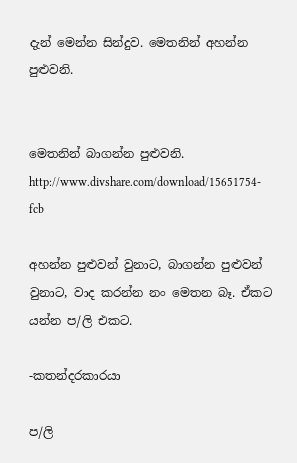දැන් මෙන්න සින්දුව. මෙතනින් අහන්න පුළුවනි.


මෙතනින් බාගන්න පුළුවනි.
http://www.divshare.com/download/15651754-fcb

අහන්න පුළුවන් වුනාට, බාගන්න පුළුවන් වුනාට, වාද කරන්න නං මෙතන බෑ. ඒකට යන්න ප/ලි එකට.

-කතන්දරකාරයා

ප/ලි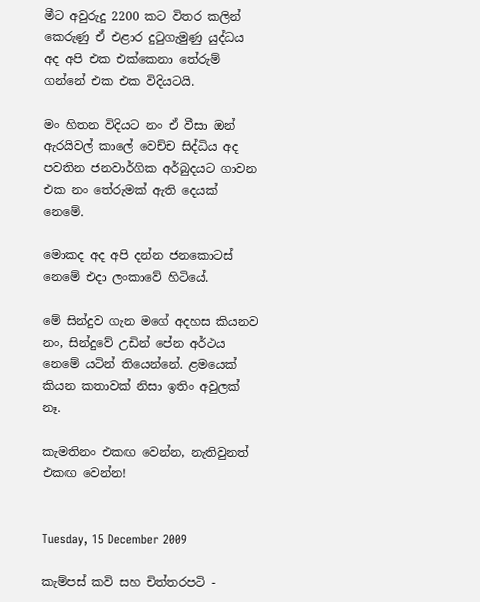මීට අවුරුදු 2200 කට විතර කලින් කෙරුණු ඒ එළාර දුටුගැමුණු යුද්ධය අද අපි එක එක්කෙනා තේරුම් ගන්නේ එක එක විදියටයි.

මං හිතන විදියට නං ඒ වීසා ඔන් ඇරයිවල් කාලේ වෙච්ච සිද්ධිය අද පවතින ජනවාර්ගික අර්බුදයට ගාවන එක නං තේරුමක් ඇති දෙයක් නෙමේ.

මොකද අද අපි දන්න ජනකොටස් නෙමේ එදා ලංකාවේ හිටියේ.

මේ සින්දුව ගැන මගේ අදහස කියනව නං, සින්දුවේ උඩින් පේන අර්ථය නෙමේ යටින් තියෙන්නේ. ළමයෙක් කියන කතාවක් නිසා ඉතිං අවුලක් නෑ.

කැමතිනං එකඟ වෙන්න, නැතිවුනත් එකඟ වෙන්න!


Tuesday, 15 December 2009

කැම්පස් කවි සහ චිත්තරපටි -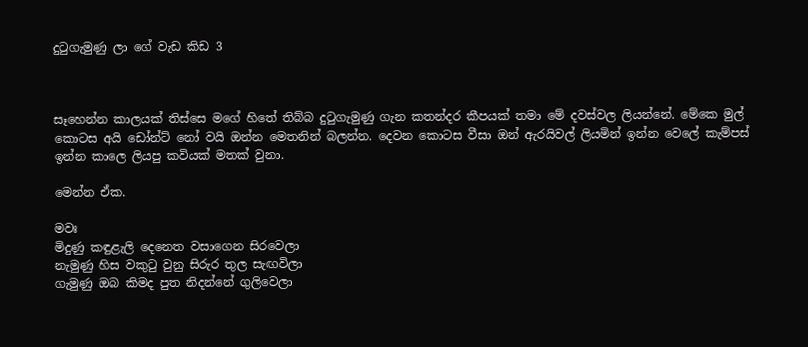දුටුගැමුණු ලා ගේ වැඩ කිඩ 3



සෑහෙන්න කාලයක් තිස්සෙ මගේ හිතේ තිබ්බ දුටුගැමුණු ගැන කතන්දර කීපයක් තමා මේ දවස්වල ලියන්නේ. මේකෙ මුල් කොටස අයි ඩෝන්ට් නෝ වයි ඔන්න මෙතනින් බලන්න. දෙවන කොටස වීසා ඔන් ඇරයිවල් ලියමින් ඉන්න වෙලේ කැම්පස් ඉන්න කාලෙ ලියපු කවියක් මතක් වුනා.

මෙන්න ඒක.

මවඃ
මිදුණු කඳුළැලි දෙනෙත වසාගෙන සිරවෙලා
නැමුණු හිස වකුටු වුනු සිරුර තුල සැඟවිලා
ගැමුණු ඔබ කිමද පුත නිදන්නේ ගුලිවෙලා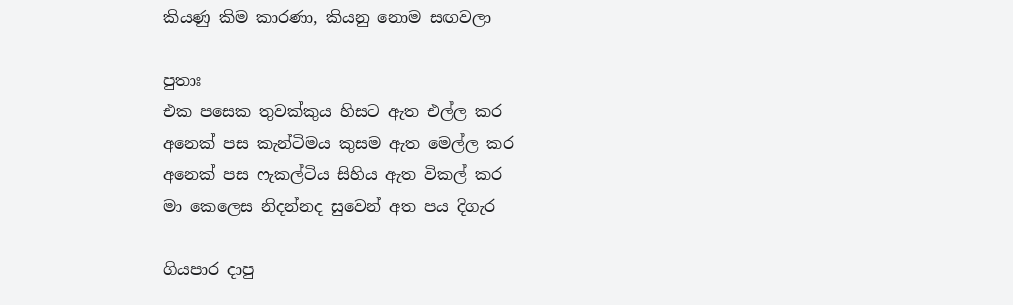කියණු කිම කාරණා, කියනු නොම සඟවලා

පුතාඃ
එක පසෙක තුවක්කුය හිසට ඇත එල්ල කර
අනෙක් පස කැන්ටිමය කුසම ඇත මෙල්ල කර
අනෙක් පස ෆැකල්ටිය සිහිය ඇත විකල් කර
මා කෙලෙස නිදන්නද සුවෙන් අත පය දිගැර

ගියපාර දාපු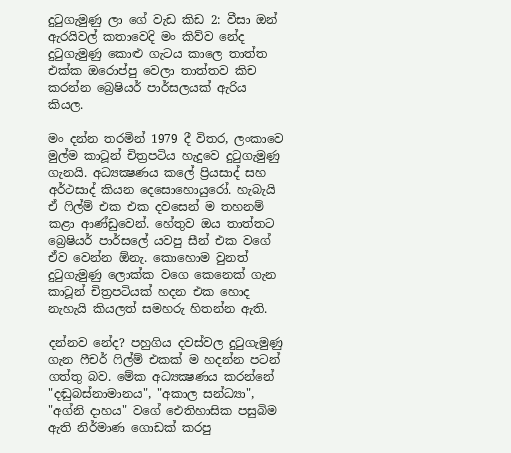දුටුගැමුණු ලා ගේ වැඩ කිඩ 2: වීසා ඔන් ඇරයිවල් කතාවෙදි මං කිව්ව නේද දුටුගැමුණු කොළු ගැටය කාලෙ තාත්ත එක්ක ඔරොප්පු වෙලා තාත්තව කිච කරන්න බ්‍රෙෂියර් පාර්සලයක් ඇරිය කියල.

මං දන්න තරමින් 1979 දී විතර, ලංකාවෙ මුල්ම කාටූන් චිත්‍රපටිය හැදුවෙ දුටුගැමුණු ගැනයි. අධ්‍යක්‍ෂණය කලේ ප්‍රියසාද් සහ අර්ථසාද් කියන දෙසොහොයුරෝ. හැබැයි ඒ ෆිල්ම් එක එක දවසෙන් ම තහනම් කළා ආණ්ඩුවෙන්. හේතුව ඔය තාත්තට බ්‍රෙෂියර් පාර්සලේ යවපු සීන් එක වගේ ඒව වෙන්න ඕනැ. කොහොම වුනත් දුටුගැමුණු ලොක්ක වගෙ කෙනෙක් ගැන කාටූන් චිත්‍රපටියක් හදන එක හොද නැහැයි කියලත් සමහරු හිතන්න ඇති.

දන්නව නේද? පහුගිය දවස්වල දුටුගැමුණු ගැන ෆීචර් ෆිල්ම් එකක් ම හදන්න පටන් ගත්තු බව. මේක අධ්‍යක්‍ෂණය කරන්නේ "දඬුබස්නාමානය", "අකාල සන්ධ්‍යා", "අග්නි දාහය" වගේ ඓතිහාසික පසුබිම ඇති නිර්මාණ ගොඩක් කරපු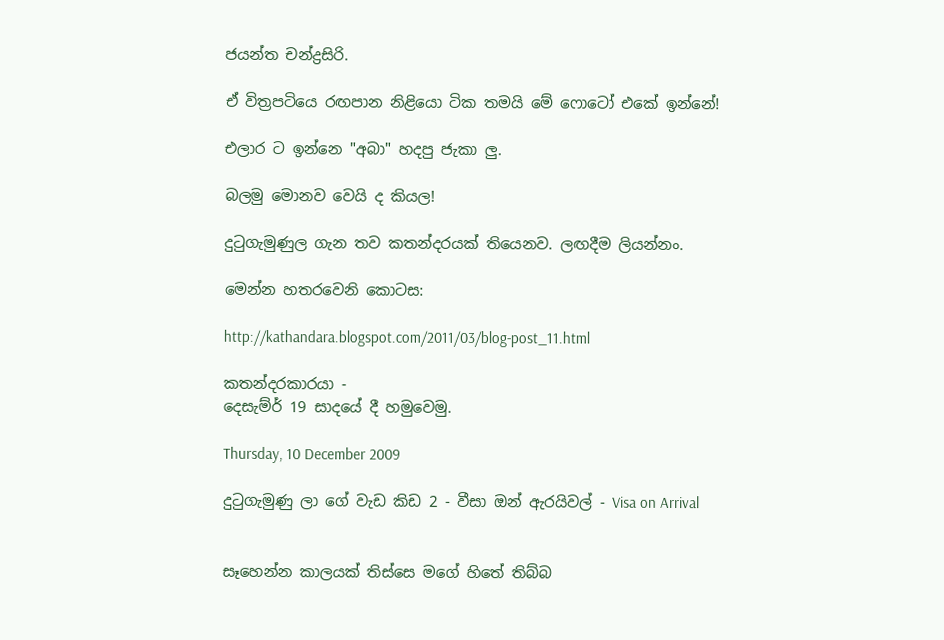ජයන්ත චන්ද්‍රසිරි.

ඒ විත්‍රපටියෙ රඟපාන නිළියො ටික තමයි මේ ෆොටෝ එකේ ඉන්නේ!

එලාර ට ඉන්නෙ "අබා" හදපු ජැකා ලු.

බලමු මොනව වෙයි ද කියල!

දුටුගැමුණුල ගැන තව කතන්දරයක් තියෙනව. ලඟදීම ලියන්නං.

මෙන්න හතරවෙනි කොටස:

http://kathandara.blogspot.com/2011/03/blog-post_11.html

කතන්දරකාරයා -
දෙසැම්ර් 19 සාදයේ දී හමුවෙමු.

Thursday, 10 December 2009

දුටුගැමුණු ලා ගේ වැඩ කිඩ 2 - වීසා ඔන් ඇරයිවල් - Visa on Arrival


සෑහෙන්න කාලයක් තිස්සෙ මගේ හිතේ තිබ්බ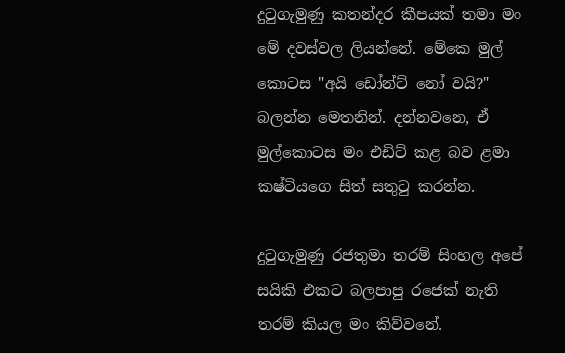දුටුගැමුණු කතන්දර කීපයක් තමා මං මේ දවස්වල ලියන්නේ. මේකෙ මුල් කොටස "අයි ඩෝන්ට් නෝ වයි?" බලන්න මෙතනින්. දන්නවනෙ, ඒ මුල්කොටස මං එඩිට් කළ බව ළමා කෂ්ටියගෙ සිත් සතුටු කරන්න.

දුටුගැමුණු රජතුමා තරම් සිංහල අපේ සයිකි එකට බලපාපු රජෙක් නැති තරම් කියල මං කිව්වනේ.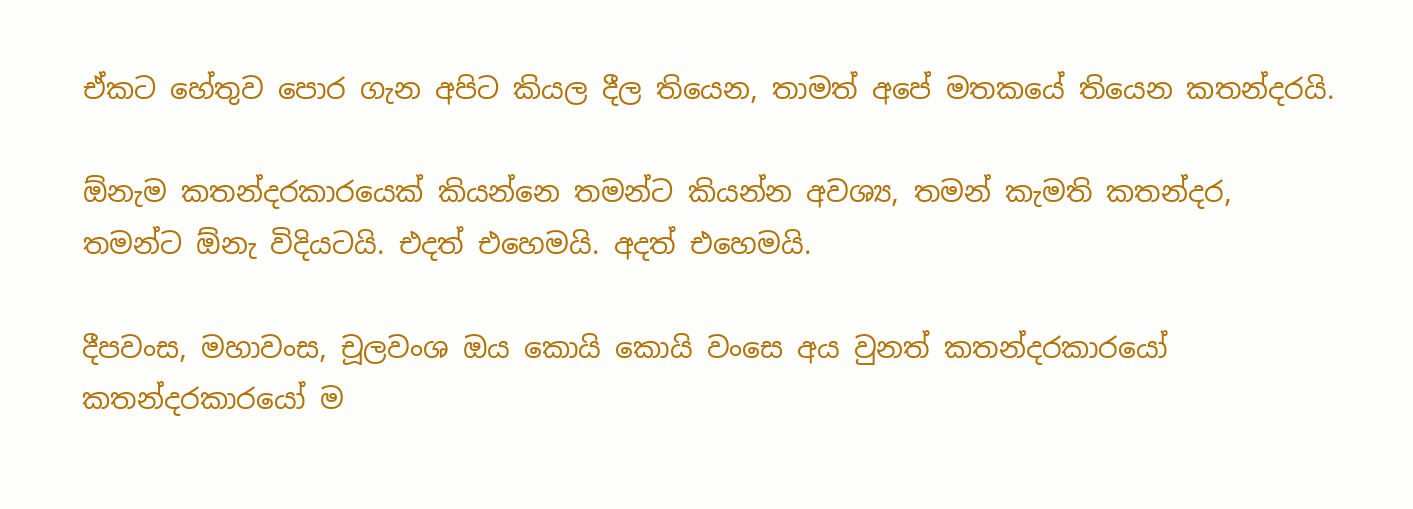ඒකට හේතුව පොර ගැන අපිට කියල දීල තියෙන, තාමත් අපේ මතකයේ තියෙන කතන්දරයි.

ඕනැම කතන්දරකාරයෙක් කියන්නෙ තමන්ට කියන්න අවශ්‍ය, තමන් කැමති කතන්දර, තමන්ට ඕනැ විදියටයි. එදත් එහෙමයි. අදත් එහෙමයි.

දීපවංස, මහාවංස, චූලවංශ ඔය කොයි කොයි වංසෙ අය වුනත් කතන්දරකාරයෝ කතන්දරකාරයෝ ම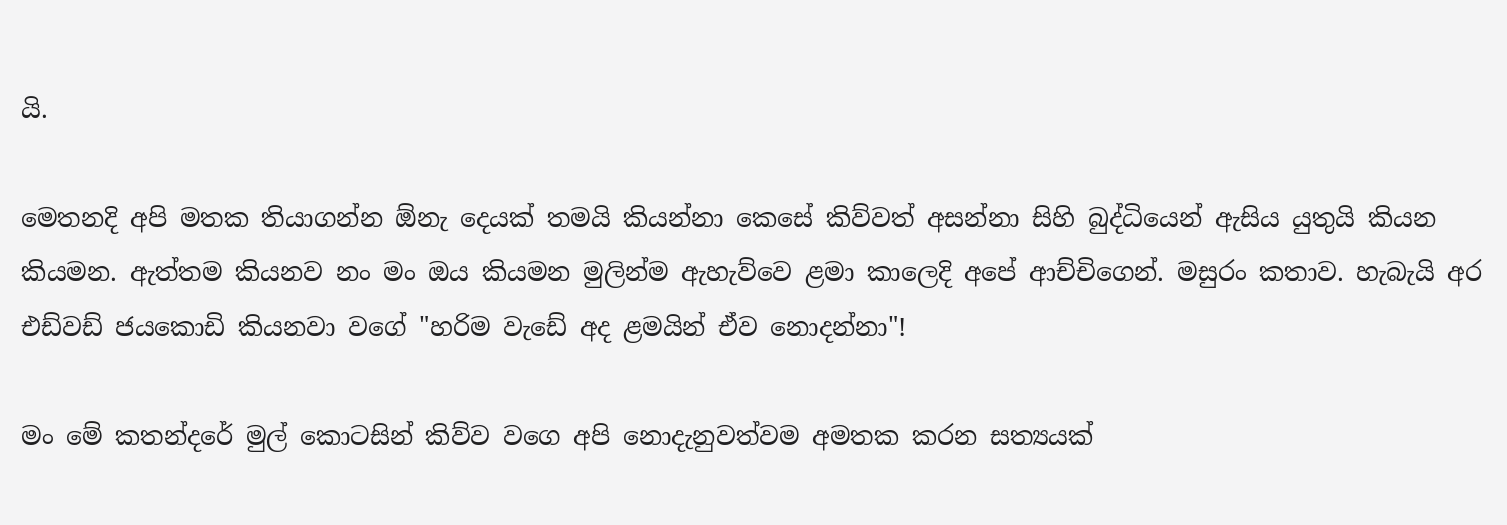යි.

මෙතනදි අපි මතක තියාගන්න ඕනැ දෙයක් තමයි කියන්නා කෙසේ කිව්වත් අසන්නා සිහි බුද්ධියෙන් ඇසිය යුතුයි කියන කියමන. ඇත්තම කියනව නං මං ඔය කියමන මුලින්ම ඇහැව්වෙ ළමා කාලෙදි අපේ ආච්චිගෙන්. මසුරං කතාව. හැබැයි අර එඩ්වඩ් ජයකොඩි කියනවා වගේ "හරිම වැඩේ අද ළමයින් ඒව නොදන්නා"!

මං මේ කතන්දරේ මුල් කොටසින් කිව්ව වගෙ අපි නොදැනුවත්වම අමතක කරන සත්‍යයක්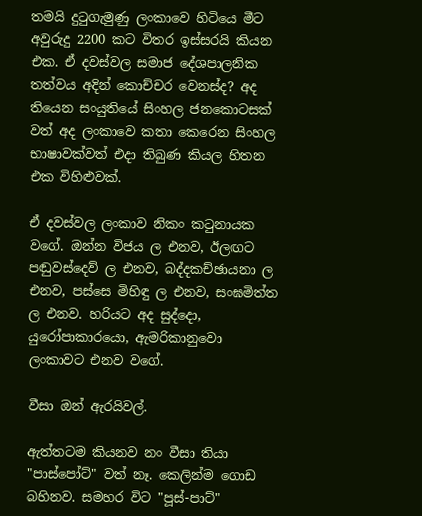තමයි දුටුගැමුණු ලංකාවෙ හිටියෙ මීට අවුරුදු 2200 කට විතර ඉස්සරයි කියන එක. ඒ දවස්වල සමාජ දේශපාලනික තත්වය අදින් කොච්චර වෙනස්ද? අද තියෙන සංයුතියේ සිංහල ජනකොටසක් වත් අද ලංකාවෙ කතා කෙරෙන සිංහල භාෂාවක්වත් එදා තිබුණ කියල හිතන එක විහිළුවක්.

ඒ දවස්වල ලංකාව නිකං කටුනායක වගේ. ඔන්න විජය ල එනව, ඊලඟට පඬුවස්දෙව් ල එනව, බද්දකච්ඡායනා ල එනව, පස්සෙ මිහිඳු ල එනව, සංඝමිත්ත ල එනව. හරියට අද සුද්දො, යුරෝපාකාරයො, ඇමරිකානුවො ලංකාවට එනව වගේ.

වීසා ඔන් ඇරයිවල්.

ඇත්තටම කියනව නං වීසා තියා "පාස්පෝට්" වත් නෑ. කෙලින්ම ගොඩ බහිනව. සමහර විට "පූස්-පාට්"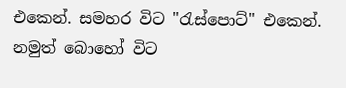එකෙන්. සමහර විට "රැස්පොට්" එකෙන්. නමුත් බොහෝ විට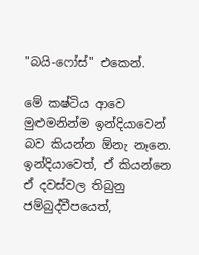"බයි-ෆෝස්" එකෙන්.

මේ කෂ්ටිය ආවෙ මුළුමනින්ම ඉන්දියාවෙන් බව කියන්න ඕනැ නෑනෙ. ඉන්දියාවෙත්, ඒ කියන්නෙ ඒ දවස්වල තිබුනු ජම්බුද්වීපයෙත්,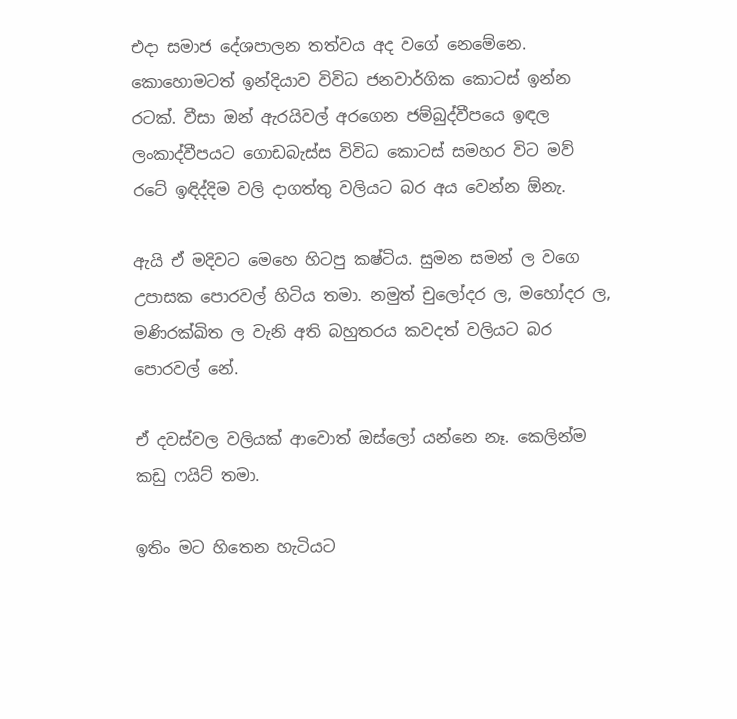එදා සමාජ දේශපාලන තත්වය අද වගේ නෙමේනෙ. කොහොමටත් ඉන්දියාව විවිධ ජනවාර්ගික කොටස් ඉන්න රටක්. වීසා ඔන් ඇරයිවල් අරගෙන ජම්බුද්වීපයෙ ඉඳල ලංකාද්වීපයට ගොඩබැස්ස විවිධ කොටස් සමහර විට මව් රටේ ඉඳිද්දිම වලි දාගත්තු වලියට බර අය වෙන්න ඕනැ.

ඇයි ඒ මදිවට මෙහෙ හිටපු කෂ්ටිය. සුමන සමන් ල වගෙ උපාසක පොරවල් හිටිය තමා. නමුත් චුලෝදර ල, මහෝදර ල, මණිරක්ඛිත ල වැනි අති බහුතරය කවදත් වලියට බර පොරවල් නේ.

ඒ දවස්වල වලියක් ආවොත් ඔස්ලෝ යන්නෙ නෑ. කෙලින්ම කඩු ෆයිට් තමා.

ඉතිං මට හිතෙන හැටියට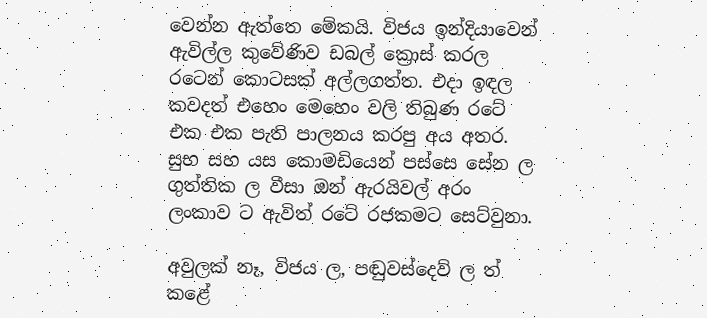වෙන්න ඇත්තෙ මේකයි. විජය ඉන්දියාවෙන් ඇවිල්ල කුවේණිව ඩබල් ක්‍රොස් කරල රටෙන් කොටසක් අල්ලගත්ත. එදා ඉඳල කවදත් එහෙං මෙහෙං වලි තිබුණ රටේ එක එක පැති පාලනය කරපු අය අතර. සුභ සහ යස කොමඩියෙන් පස්සෙ සේන ල ගුත්තික ල වීසා ඔන් ඇරයිවල් අරං ලංකාව ට ඇවිත් රටේ රජකමට සෙට්වුනා.

අවුලක් නෑ, විජය ල, පඬුවස්දෙව් ල ත් කළේ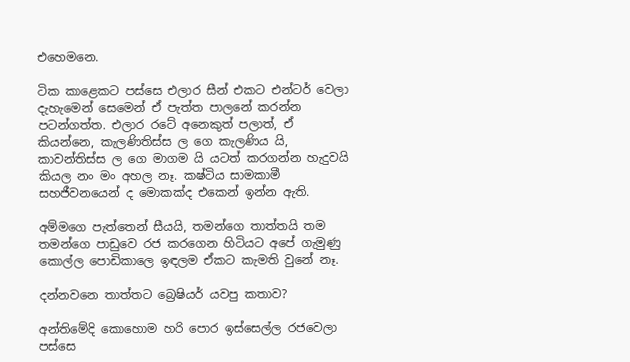එහෙමනෙ.

ටික කාළෙකට පස්සෙ එලාර සීන් එකට එන්ටර් වෙලා දැහැමෙන් සෙමෙන් ඒ පැත්ත පාලනේ කරන්න පටන්ගත්ත. එලාර රටේ අනෙකුත් පලාත්, ඒ කියන්නෙ, කැලණිතිස්ස ල ගෙ කැලණිය යි, කාවන්තිස්ස ල ගෙ මාගම යි යටත් කරගන්න හැදුවයි කියල නං මං අහල නෑ. කෂ්ටිය සාමකාමී සහජීවනයෙන් ද මොකක්ද එකෙන් ඉන්න ඇති.

අම්මගෙ පැත්තෙන් සීයයි, තමන්ගෙ තාත්තයි තම තමන්ගෙ පාඩුවෙ රජ කරගෙන හිටියට අපේ ගැමුණු කොල්ල පොඩිකාලෙ ඉඳලම ඒකට කැමති වුනේ නෑ.

දන්නවනෙ තාත්තට බ්‍රෙෂියර් යවපු කතාව?

අන්තිමේදි කොහොම හරි පොර ඉස්සෙල්ල රජවෙලා පස්සෙ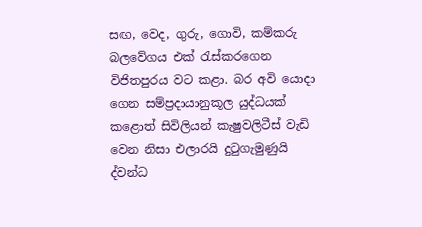සඟ, වෙද, ගුරු, ගොවි, කම්කරු බලවේගය එක් රැස්කරගෙන විජිතපුරය වට කළා. බර අවි යොදා ගෙන සම්ප්‍රදායානුකූල යුද්ධයක් කළොත් සිවිලියන් කැෂුවලිටීස් වැඩි වෙන නිසා එලාරයි දුටුගැමුණුයි ද්වන්ධ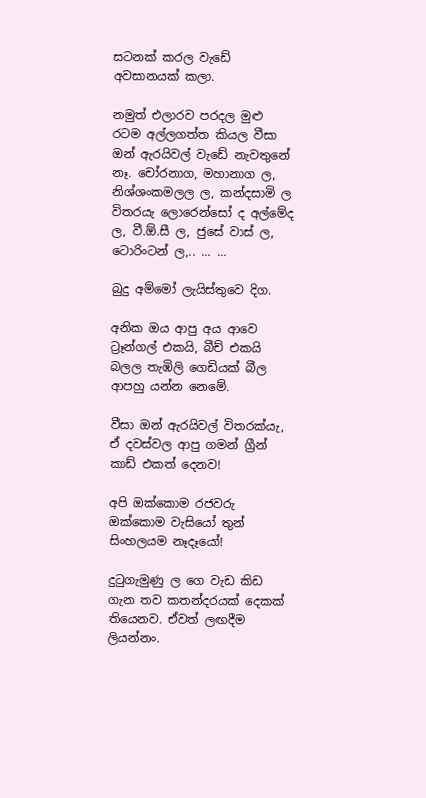සටනක් කරල වැඩේ අවසානයක් කලා.

නමුත් එලාරව පරදල මුළු රටම අල්ලගත්ත කියල වීසා ඔන් ඇරයිවල් වැඩේ නැවතුනේ නෑ. චෝරනාග, මහානාග ල, නිශ්ශංකමලල ල, කන්දසාමි ල විතරයැ ලොරෙන්සෝ ද අල්මේද ල, වී.ඕ.සී ල, ජුසේ වාස් ල, ටොරිංටන් ල,.. ... ...

බුදු අම්මෝ ලැයිස්තුවෙ දිග.

අනික ඔය ආපු අය ආවෙ ට්‍රෑන්ගල් එකයි, බීච් එකයි බලල තැඹිලි ගෙඩියක් බීල ආපහු යන්න නෙමේ.

වීසා ඔන් ඇරයිවල් විතරක්යැ, ඒ දවස්වල ආපු ගමන් ග්‍රීන් කාඩ් එකත් දෙනව!

අපි ඔක්කොම රජවරු ඔක්කොම වැසියෝ තුන් සිංහලයම නෑදෑයෝ!

දුටුගැමුණු ල ගෙ වැඩ කිඩ ගැන තව කතන්දරයක් දෙකක් තියෙනව. ඒවත් ලඟදීම ලියන්නං.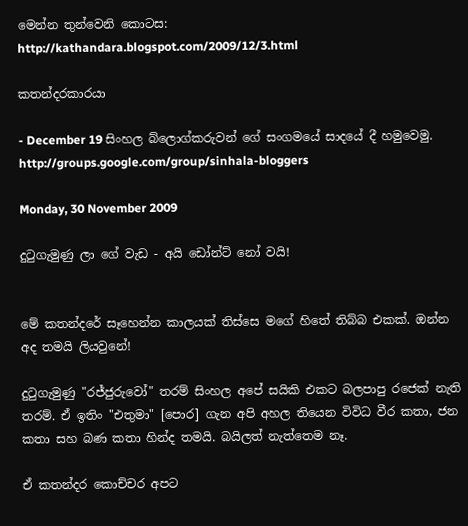මෙන්න තුන්වෙනි කොටස:
http://kathandara.blogspot.com/2009/12/3.html

කතන්දරකාරයා

- December 19 සිංහල බ්ලොග්කරුවන් ගේ සංගමයේ සාදයේ දී හමුවෙමු.
http://groups.google.com/group/sinhala-bloggers

Monday, 30 November 2009

දුටුගැමුණු ලා ගේ වැඩ - අයි ඩෝන්ට් නෝ වයි!


මේ කතන්දරේ සෑහෙන්න කාලයක් තිස්සෙ මගේ හිතේ තිබ්බ එකක්. ඔන්න අද තමයි ලියවුනේ!

දුටුගැමුණු "රජ්ජුරුවෝ" තරම් සිංහල අපේ සයිකි එකට බලපාපු රජෙක් නැති තරම්. ඒ ඉතිං "එතුමා" [පොර] ගැන අපි අහල තියෙන විවිධ වීර කතා, ජන කතා සහ බණ කතා හින්ද තමයි. බයිලත් නැත්තෙම නෑ.

ඒ කතන්දර කොච්චර අපට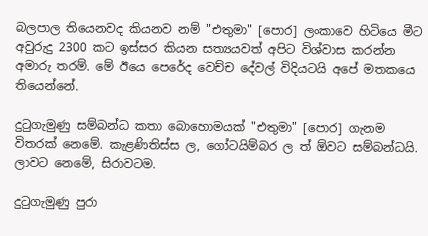බලපාල තියෙනවද කියනව නම් "එතුමා" [පොර] ලංකාවෙ හිටියෙ මීට අවුරුදු 2300 කට ඉස්සර කියන සත්‍යයවත් අපිට විශ්වාස කරන්න අමාරු තරම්. මේ ඊයෙ පෙරේද වෙච්ච දේවල් විදියටයි අපේ මතකයෙ තියෙන්නේ.

දුටුගැමුණු සම්බන්ධ කතා බොහොමයක් "එතුමා" [පොර] ගැනම විතරක් නෙමේ. කැළණිතිස්ස ල, ගෝටයිම්බර ල ත් ඕවට සම්බන්ධයි. ලාවට නෙමේ, සිරාවටම.

දුටුගැමුණු පුරා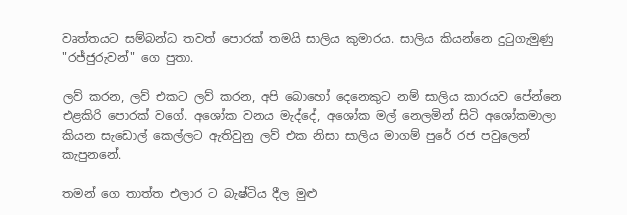වෘත්තයට සම්බන්ධ තවත් පොරක් තමයි සාලිය කුමාරය. සාලිය කියන්නෙ දුටුගැමුණු "රජ්ජුරුවන්" ගෙ පුතා.

ලව් කරන, ලව් එකට ලව් කරන, අපි බොහෝ දෙනෙකුට නම් සාලිය කාරයව පේන්නෙ එළකිරි පොරක් වගේ. අශෝක වනය මැද්දේ, අශෝක මල් නෙලමින් සිටි අශෝකමාලා කියන සැඩොල් කෙල්ලට ඇතිවුනු ලව් එක නිසා සාලිය මාගම් පුරේ රජ පවුලෙන් කැපුනනේ.

තමන් ගෙ තාත්ත එලාර ට බැෂ්ටිය දීල මුළු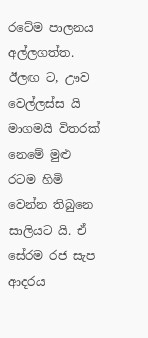රටේම පාලනය අල්ලගත්ත. ඊලඟ ට, ඌව වෙල්ලස්ස යි මාගමයි විතරක් නෙමේ මුළු රටම හිමි වෙන්න තිබුනෙ සාලියට යි. ඒ සේරම රජ සැප ආදරය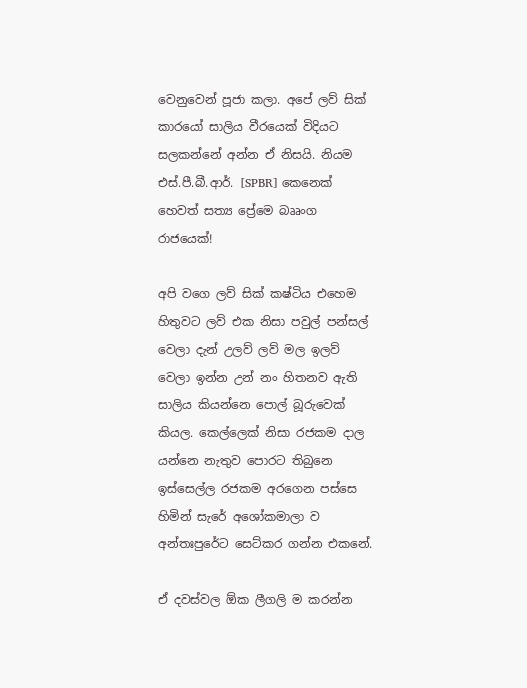වෙනුවෙන් පූජා කලා. අපේ ලව් සික් කාරයෝ සාලිය වීරයෙක් විදියට සලකන්නේ අන්න ඒ නිසයි. නියම එස්.පී.බී.ආර්. [SPBR] කෙනෙක් හෙවත් සත්‍ය ප්‍රේමෙ බෲංග රාජයෙක්!

අපි වගෙ ලව් සික් කෂ්ටිය එහෙම හිතුවට ලව් එක නිසා පවුල් පන්සල් වෙලා දැන් උලව් ලව් මල ඉලව් වෙලා ඉන්න උන් නං හිතනව ඇති සාලිය කියන්නෙ පොල් බූරුවෙක් කියල. කෙල්ලෙක් නිසා රජකම දාල යන්නෙ නැතුව පොරට තිබුනෙ ඉස්සෙල්ල රජකම අරගෙන පස්සෙ හිමින් සැරේ අශෝකමාලා ව අන්තඃපුරේට සෙට්කර ගන්න එකනේ.

ඒ දවස්වල ඕක ලීගලි ම කරන්න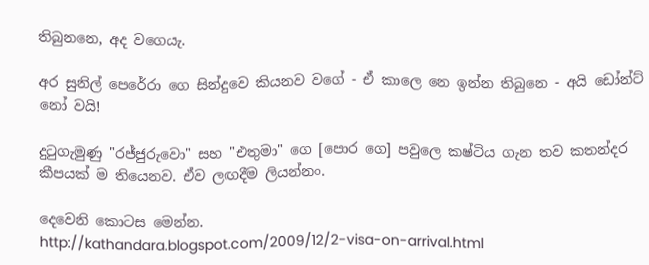තිබුනනෙ, අද වගෙයැ.

අර සුනිල් පෙරේරා ගෙ සින්දුවෙ කියනව වගේ - ඒ කාලෙ නෙ ඉන්න තිබුනෙ - අයි ඩෝන්ට් නෝ වයි!

දුටුගැමුණු "රජ්ජුරුවො" සහ "එතුමා" ගෙ [පොර ගෙ] පවුලෙ කෂ්ටිය ගැන තව කතන්දර කීපයක් ම තියෙනව. ඒව ලඟදීම ලියන්නං.

දෙවෙනි කොටස මෙන්න.
http://kathandara.blogspot.com/2009/12/2-visa-on-arrival.html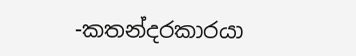-කතන්දරකාරයා